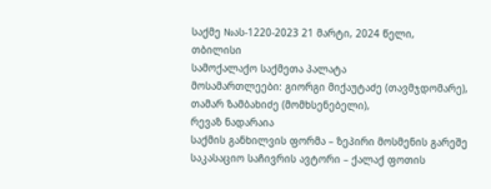საქმე №ას-1220-2023 21 მარტი, 2024 წელი,
თბილისი
სამოქალაქო საქმეთა პალატა
მოსამართლეები: გიორგი მიქაუტაძე (თავმჯდომარე),
თამარ ზამბახიძე (მომხსენებელი),
რევაზ ნადარაია
საქმის განხილვის ფორმა – ზეპირი მოსმენის გარეშე
საკასაციო საჩივრის ავტორი – ქალაქ ფოთის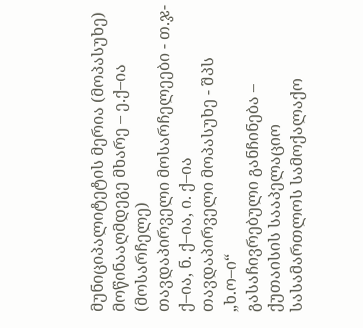მუნიციპალიტეტის მერია (მოპასუხე)
მოწინააღმდეგე მხარე – ე.ქ–ია (მოსარჩელე)
თავდაპირველი მოსარჩელეები - თ.ჯ-ქ–ია, ნ. ქ–ია, ი. ქ–ია
თავდაპირველი მოპასუხე - შპს „ხ.ო–ი“
გასაჩივრებული განჩინება – ქუთაისის სააპელაციო სასამართლოს სამოქალაქო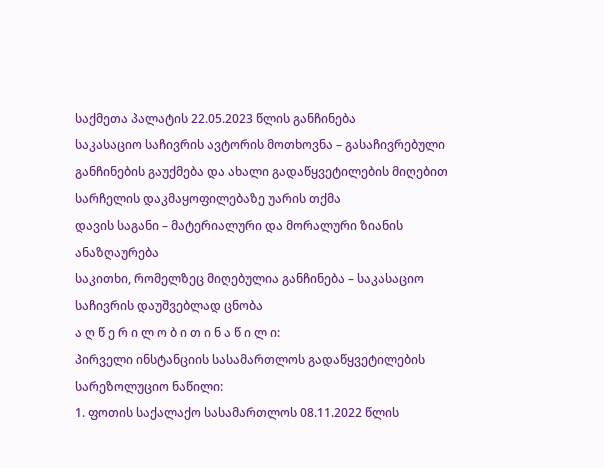საქმეთა პალატის 22.05.2023 წლის განჩინება
საკასაციო საჩივრის ავტორის მოთხოვნა – გასაჩივრებული განჩინების გაუქმება და ახალი გადაწყვეტილების მიღებით სარჩელის დაკმაყოფილებაზე უარის თქმა
დავის საგანი – მატერიალური და მორალური ზიანის ანაზღაურება
საკითხი, რომელზეც მიღებულია განჩინება – საკასაციო საჩივრის დაუშვებლად ცნობა
ა ღ წ ე რ ი ლ ო ბ ი თ ი ნ ა წ ი ლ ი:
პირველი ინსტანციის სასამართლოს გადაწყვეტილების სარეზოლუციო ნაწილი:
1. ფოთის საქალაქო სასამართლოს 08.11.2022 წლის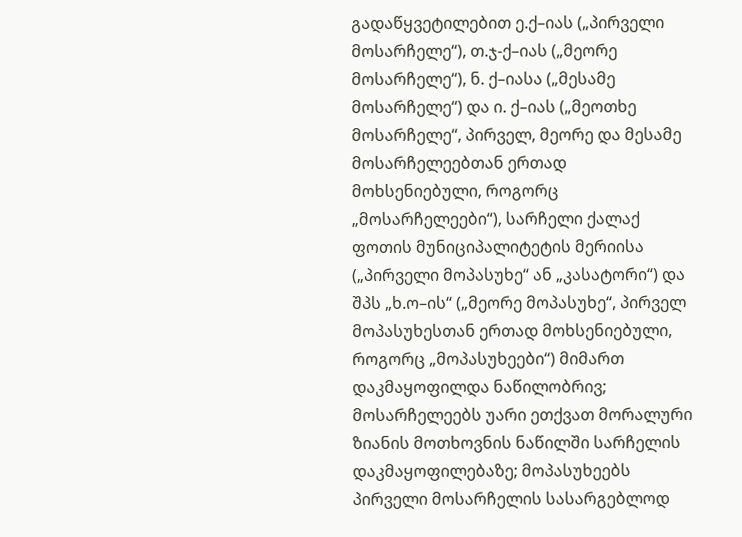გადაწყვეტილებით ე.ქ–იას („პირველი მოსარჩელე“), თ.ჯ-ქ–იას („მეორე მოსარჩელე“), ნ. ქ–იასა („მესამე მოსარჩელე“) და ი. ქ–იას („მეოთხე მოსარჩელე“, პირველ, მეორე და მესამე მოსარჩელეებთან ერთად მოხსენიებული, როგორც „მოსარჩელეები“), სარჩელი ქალაქ ფოთის მუნიციპალიტეტის მერიისა („პირველი მოპასუხე“ ან „კასატორი“) და შპს „ხ.ო–ის“ („მეორე მოპასუხე“, პირველ მოპასუხესთან ერთად მოხსენიებული, როგორც „მოპასუხეები“) მიმართ დაკმაყოფილდა ნაწილობრივ; მოსარჩელეებს უარი ეთქვათ მორალური ზიანის მოთხოვნის ნაწილში სარჩელის დაკმაყოფილებაზე; მოპასუხეებს პირველი მოსარჩელის სასარგებლოდ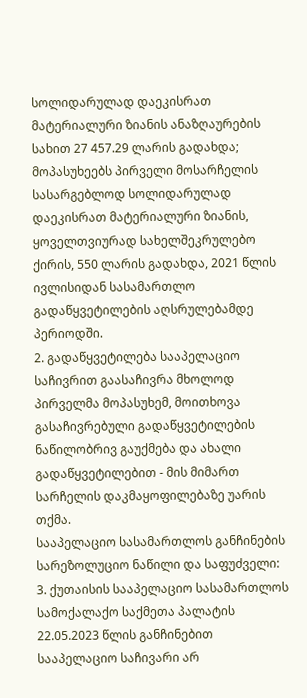სოლიდარულად დაეკისრათ მატერიალური ზიანის ანაზღაურების სახით 27 457.29 ლარის გადახდა; მოპასუხეებს პირველი მოსარჩელის სასარგებლოდ სოლიდარულად დაეკისრათ მატერიალური ზიანის, ყოველთვიურად სახელშეკრულებო ქირის, 550 ლარის გადახდა, 2021 წლის ივლისიდან სასამართლო გადაწყვეტილების აღსრულებამდე პერიოდში.
2. გადაწყვეტილება სააპელაციო საჩივრით გაასაჩივრა მხოლოდ პირველმა მოპასუხემ, მოითხოვა გასაჩივრებული გადაწყვეტილების ნაწილობრივ გაუქმება და ახალი გადაწყვეტილებით - მის მიმართ სარჩელის დაკმაყოფილებაზე უარის თქმა.
სააპელაციო სასამართლოს განჩინების სარეზოლუციო ნაწილი და საფუძველი:
3. ქუთაისის სააპელაციო სასამართლოს სამოქალაქო საქმეთა პალატის 22.05.2023 წლის განჩინებით სააპელაციო საჩივარი არ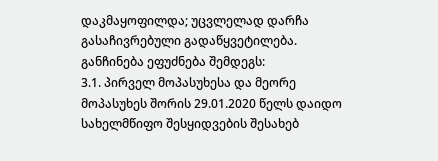დაკმაყოფილდა; უცვლელად დარჩა გასაჩივრებული გადაწყვეტილება. განჩინება ეფუძნება შემდეგს:
3.1. პირველ მოპასუხესა და მეორე მოპასუხეს შორის 29.01.2020 წელს დაიდო სახელმწიფო შესყიდვების შესახებ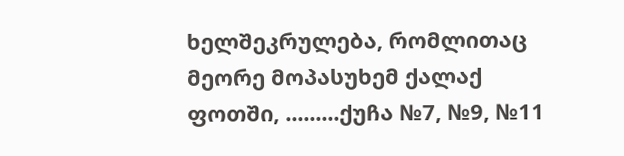ხელშეკრულება, რომლითაც მეორე მოპასუხემ ქალაქ ფოთში, .........ქუჩა №7, №9, №11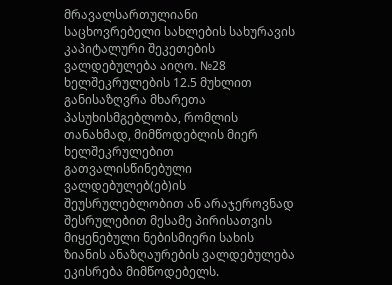მრავალსართულიანი საცხოვრებელი სახლების სახურავის კაპიტალური შეკეთების ვალდებულება აიღო. №28 ხელშეკრულების 12.5 მუხლით განისაზღვრა მხარეთა პასუხისმგებლობა, რომლის თანახმად, მიმწოდებლის მიერ ხელშეკრულებით გათვალისწინებული ვალდებულებ(ებ)ის შეუსრულებლობით ან არაჯეროვნად შესრულებით მესამე პირისათვის მიყენებული ნებისმიერი სახის ზიანის ანაზღაურების ვალდებულება ეკისრება მიმწოდებელს.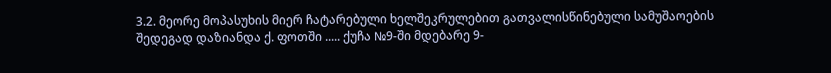3.2. მეორე მოპასუხის მიერ ჩატარებული ხელშეკრულებით გათვალისწინებული სამუშაოების შედეგად დაზიანდა ქ. ფოთში ..... ქუჩა №9-ში მდებარე 9-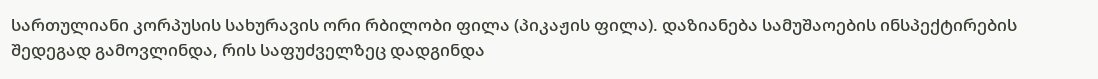სართულიანი კორპუსის სახურავის ორი რბილობი ფილა (პიკაჟის ფილა). დაზიანება სამუშაოების ინსპექტირების შედეგად გამოვლინდა, რის საფუძველზეც დადგინდა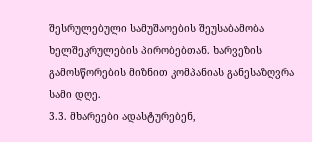შესრულებული სამუშაოების შეუსაბამობა ხელშეკრულების პირობებთან. ხარვეზის გამოსწორების მიზნით კომპანიას განესაზღვრა სამი დღე.
3.3. მხარეები ადასტურებენ,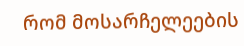რომ მოსარჩელეების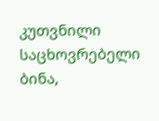კუთვნილი საცხოვრებელი ბინა,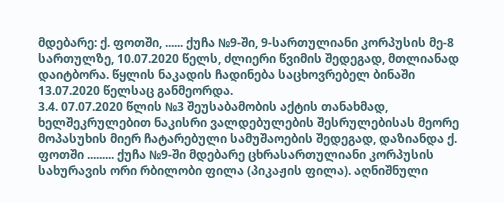მდებარე: ქ. ფოთში, ...... ქუჩა №9-ში, 9-სართულიანი კორპუსის მე-8 სართულზე, 10.07.2020 წელს, ძლიერი წვიმის შედეგად, მთლიანად დაიტბორა. წყლის ნაკადის ჩადინება საცხოვრებელ ბინაში 13.07.2020 წელსაც განმეორდა.
3.4. 07.07.2020 წლის №3 შეუსაბამობის აქტის თანახმად, ხელშეკრულებით ნაკისრი ვალდებულების შესრულებისას მეორე მოპასუხის მიერ ჩატარებული სამუშაოების შედეგად, დაზიანდა ქ. ფოთში ......... ქუჩა №9-ში მდებარე ცხრასართულიანი კორპუსის სახურავის ორი რბილობი ფილა (პიკაჟის ფილა). აღნიშნული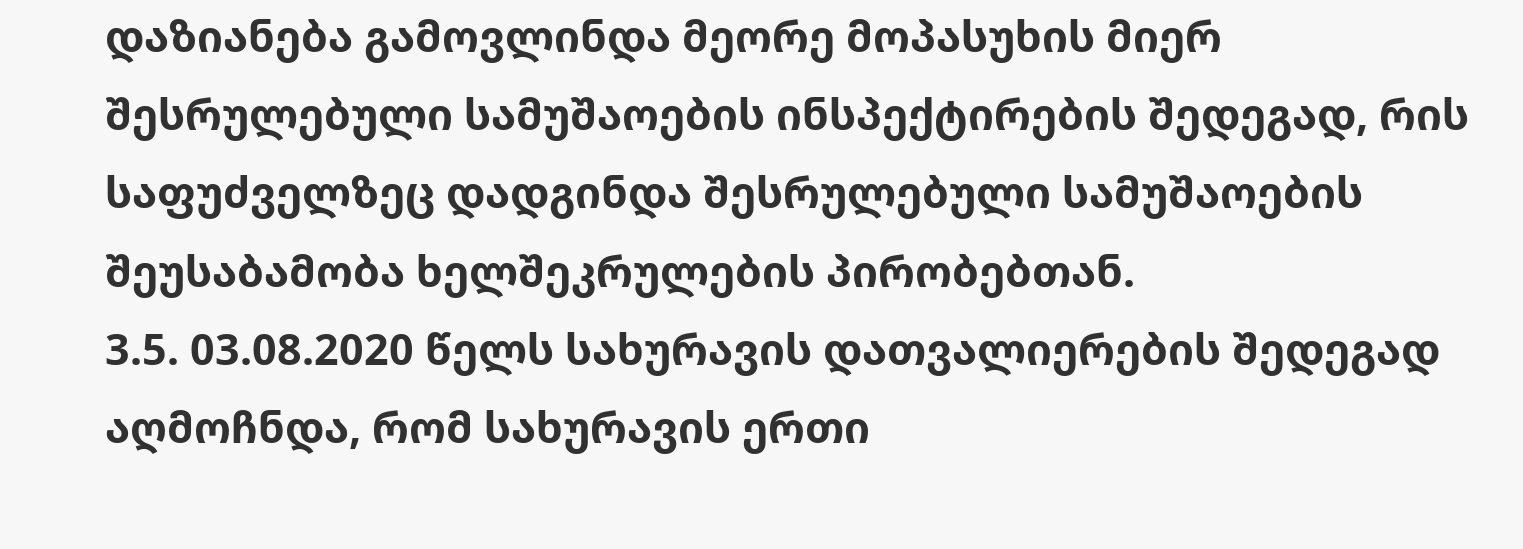დაზიანება გამოვლინდა მეორე მოპასუხის მიერ შესრულებული სამუშაოების ინსპექტირების შედეგად, რის საფუძველზეც დადგინდა შესრულებული სამუშაოების შეუსაბამობა ხელშეკრულების პირობებთან.
3.5. 03.08.2020 წელს სახურავის დათვალიერების შედეგად აღმოჩნდა, რომ სახურავის ერთი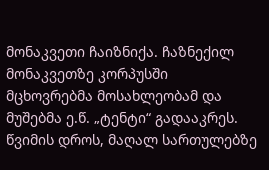მონაკვეთი ჩაიზნიქა. ჩაზნექილ მონაკვეთზე კორპუსში მცხოვრებმა მოსახლეობამ და მუშებმა ე.წ. „ტენტი“ გადააკრეს. წვიმის დროს, მაღალ სართულებზე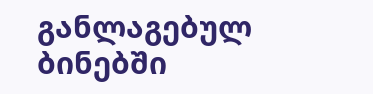განლაგებულ ბინებში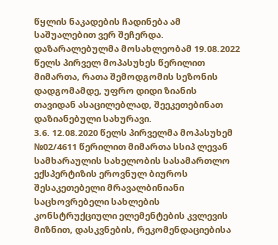წყლის ნაკადების ჩადინება ამ საშუალებით ვერ შეჩერდა. დაზარალებულმა მოსახლეობამ 19.08.2022 წელს პირველ მოპასუხეს წერილით მიმართა, რათა შემოდგომის სეზონის დადგომამდე, უფრო დიდი ზიანის თავიდან ასაცილებლად, შეეკეთებინათ დაზიანებული სახურავი.
3.6. 12.08.2020 წელს პირველმა მოპასუხემ №02/4611 წერილით მიმართა სსიპ ლევან სამხარაულის სახელობის სასამართლო ექსპერტიზის ეროვნულ ბიუროს შესაკეთებელი მრავალბინიანი საცხოვრებელი სახლების კონსტრუქციული ელემენტების კვლევის მიზნით, დასკვნების, რეკომენდაციებისა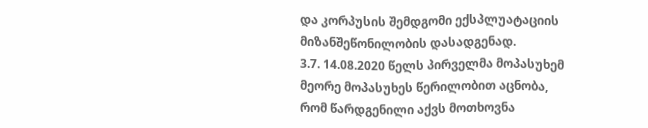და კორპუსის შემდგომი ექსპლუატაციის მიზანშეწონილობის დასადგენად.
3.7. 14.08.2020 წელს პირველმა მოპასუხემ მეორე მოპასუხეს წერილობით აცნობა, რომ წარდგენილი აქვს მოთხოვნა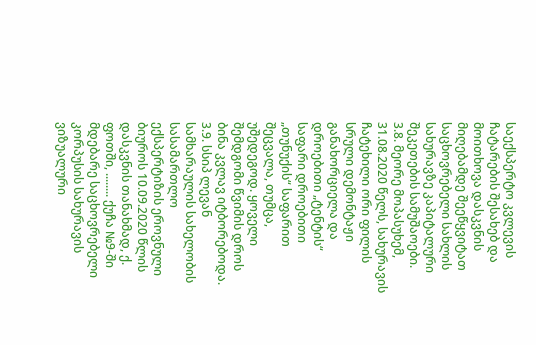საექსპერტო კვლევის ჩატარების შესახებ და მოითხოვა დასკვნის მიღებამდე შეეწყვიტათ საცხოვრებელი სახლის სახურავზე კაპიტალური შეკეთების სამუშაოები.
3.8. მეორე მოპასუხემ, 31.08.2020 წელს, სახურავის ჩატეხილი ორი ფილის სრული დემონტაჟი განახორციელა და დროებითი „ტენტის“ საფარი დროებითი „თუნუქის“ საფარით შეცვალა, თუმცა, უშედეგოდ. ყოველი შემდგომი წვიმის დროს ბინა კვლავ იტბორებოდა.
3.9. სსიპ ლევან სამხარაულის სახელობის სასამართლო ექსპერტიზის ეროვნული ბიუროს 10.09.2020 წლის დასკვნის თანახმად, ქ. ფოთში, ........ ქუჩა №9-ში მდებარე საცხოვრებელი კორპუსის სახურავის ვიზუალური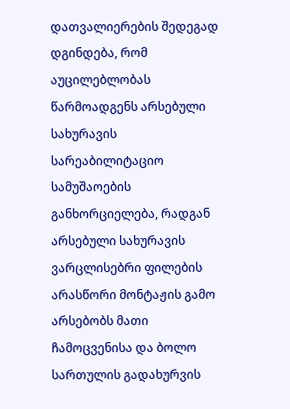დათვალიერების შედეგად დგინდება, რომ აუცილებლობას წარმოადგენს არსებული სახურავის სარეაბილიტაციო სამუშაოების განხორციელება, რადგან არსებული სახურავის ვარცლისებრი ფილების არასწორი მონტაჟის გამო არსებობს მათი ჩამოცვენისა და ბოლო სართულის გადახურვის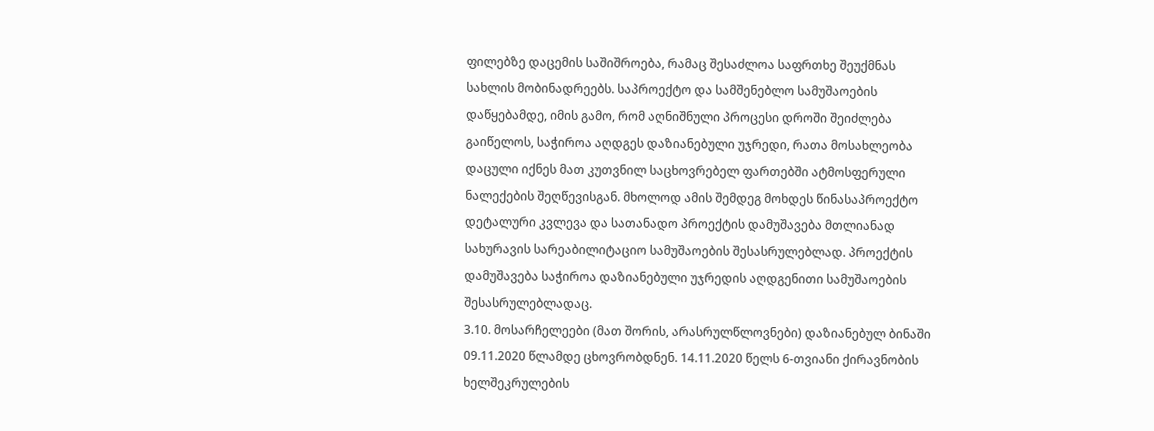ფილებზე დაცემის საშიშროება, რამაც შესაძლოა საფრთხე შეუქმნას სახლის მობინადრეებს. საპროექტო და სამშენებლო სამუშაოების დაწყებამდე, იმის გამო, რომ აღნიშნული პროცესი დროში შეიძლება გაიწელოს, საჭიროა აღდგეს დაზიანებული უჯრედი, რათა მოსახლეობა დაცული იქნეს მათ კუთვნილ საცხოვრებელ ფართებში ატმოსფერული ნალექების შეღწევისგან. მხოლოდ ამის შემდეგ მოხდეს წინასაპროექტო დეტალური კვლევა და სათანადო პროექტის დამუშავება მთლიანად სახურავის სარეაბილიტაციო სამუშაოების შესასრულებლად. პროექტის დამუშავება საჭიროა დაზიანებული უჯრედის აღდგენითი სამუშაოების შესასრულებლადაც.
3.10. მოსარჩელეები (მათ შორის, არასრულწლოვნები) დაზიანებულ ბინაში 09.11.2020 წლამდე ცხოვრობდნენ. 14.11.2020 წელს 6-თვიანი ქირავნობის ხელშეკრულების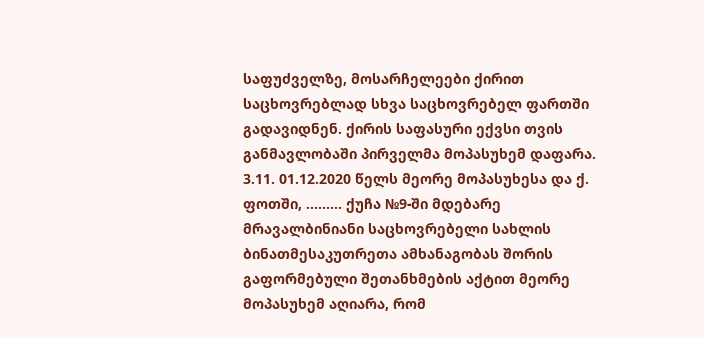საფუძველზე, მოსარჩელეები ქირით საცხოვრებლად სხვა საცხოვრებელ ფართში გადავიდნენ. ქირის საფასური ექვსი თვის განმავლობაში პირველმა მოპასუხემ დაფარა.
3.11. 01.12.2020 წელს მეორე მოპასუხესა და ქ. ფოთში, ......... ქუჩა №9-ში მდებარე მრავალბინიანი საცხოვრებელი სახლის ბინათმესაკუთრეთა ამხანაგობას შორის გაფორმებული შეთანხმების აქტით მეორე მოპასუხემ აღიარა, რომ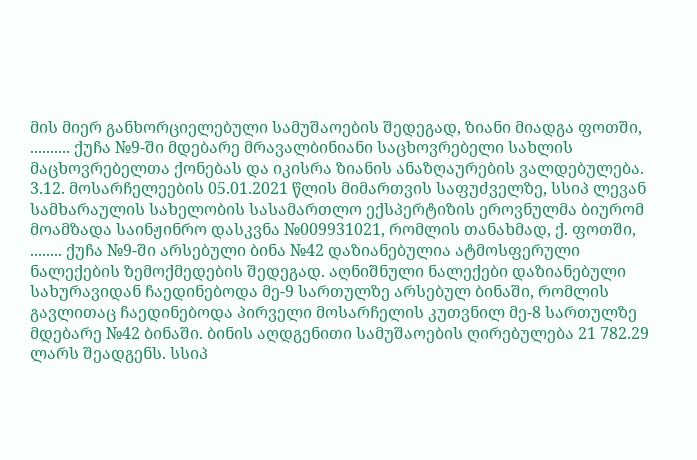მის მიერ განხორციელებული სამუშაოების შედეგად, ზიანი მიადგა ფოთში, .......... ქუჩა №9-ში მდებარე მრავალბინიანი საცხოვრებელი სახლის მაცხოვრებელთა ქონებას და იკისრა ზიანის ანაზღაურების ვალდებულება.
3.12. მოსარჩელეების 05.01.2021 წლის მიმართვის საფუძველზე, სსიპ ლევან სამხარაულის სახელობის სასამართლო ექსპერტიზის ეროვნულმა ბიურომ მოამზადა საინჟინრო დასკვნა №009931021, რომლის თანახმად, ქ. ფოთში, ........ ქუჩა №9-ში არსებული ბინა №42 დაზიანებულია ატმოსფერული ნალექების ზემოქმედების შედეგად. აღნიშნული ნალექები დაზიანებული სახურავიდან ჩაედინებოდა მე-9 სართულზე არსებულ ბინაში, რომლის გავლითაც ჩაედინებოდა პირველი მოსარჩელის კუთვნილ მე-8 სართულზე მდებარე №42 ბინაში. ბინის აღდგენითი სამუშაოების ღირებულება 21 782.29 ლარს შეადგენს. სსიპ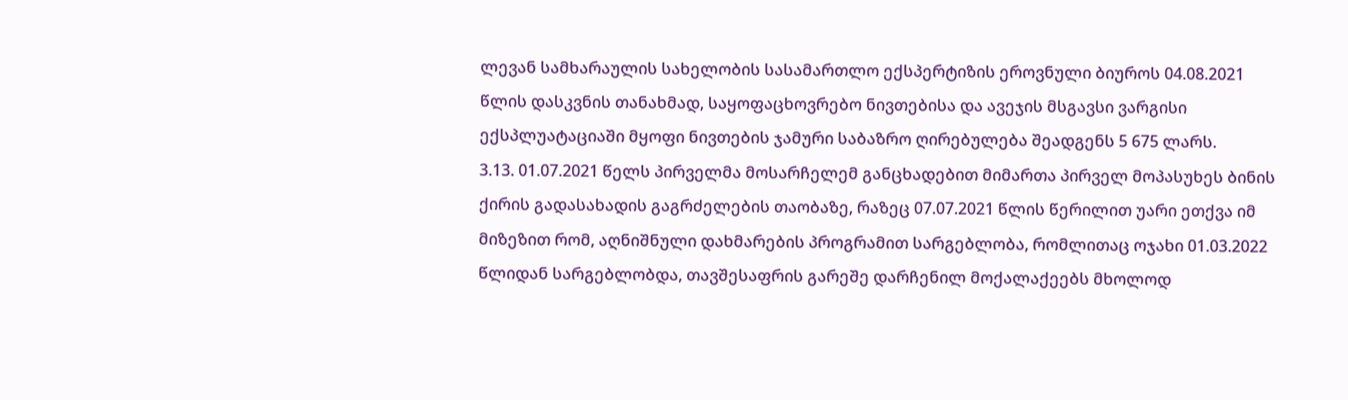ლევან სამხარაულის სახელობის სასამართლო ექსპერტიზის ეროვნული ბიუროს 04.08.2021 წლის დასკვნის თანახმად, საყოფაცხოვრებო ნივთებისა და ავეჯის მსგავსი ვარგისი ექსპლუატაციაში მყოფი ნივთების ჯამური საბაზრო ღირებულება შეადგენს 5 675 ლარს.
3.13. 01.07.2021 წელს პირველმა მოსარჩელემ განცხადებით მიმართა პირველ მოპასუხეს ბინის ქირის გადასახადის გაგრძელების თაობაზე, რაზეც 07.07.2021 წლის წერილით უარი ეთქვა იმ მიზეზით რომ, აღნიშნული დახმარების პროგრამით სარგებლობა, რომლითაც ოჯახი 01.03.2022 წლიდან სარგებლობდა, თავშესაფრის გარეშე დარჩენილ მოქალაქეებს მხოლოდ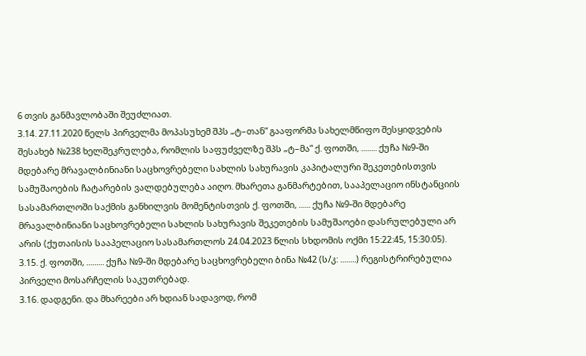6 თვის განმავლობაში შეუძლიათ.
3.14. 27.11.2020 წელს პირველმა მოპასუხემ შპს „ტ–თან“ გააფორმა სახელმწიფო შესყიდვების შესახებ №238 ხელშეკრულება, რომლის საფუძველზე შპს „ტ–მა“ ქ. ფოთში, ........ ქუჩა №9-ში მდებარე მრავალბინიანი საცხოვრებელი სახლის სახურავის კაპიტალური შეკეთებისთვის სამუშაოების ჩატარების ვალდებულება აიღო. მხარეთა განმარტებით, სააპელაციო ინსტანციის სასამართლოში საქმის განხილვის მომენტისთვის ქ. ფოთში, ...... ქუჩა №9-ში მდებარე მრავალბინიანი საცხოვრებელი სახლის სახურავის შეკეთების სამუშაოები დასრულებული არ არის (ქუთაისის სააპელაციო სასამართლოს 24.04.2023 წლის სხდომის ოქმი 15:22:45, 15:30:05).
3.15. ქ. ფოთში, ......... ქუჩა №9-ში მდებარე საცხოვრებელი ბინა №42 (ს/კ: ........) რეგისტრირებულია პირველი მოსარჩელის საკუთრებად.
3.16. დადგენი. და მხარეები არ ხდიან სადავოდ, რომ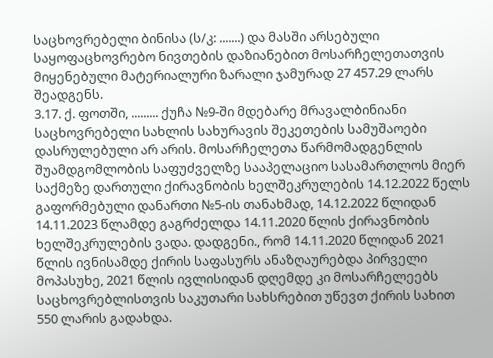საცხოვრებელი ბინისა (ს/კ: .......) და მასში არსებული საყოფაცხოვრებო ნივთების დაზიანებით მოსარჩელეთათვის მიყენებული მატერიალური ზარალი ჯამურად 27 457.29 ლარს შეადგენს.
3.17. ქ. ფოთში, ......... ქუჩა №9-ში მდებარე მრავალბინიანი საცხოვრებელი სახლის სახურავის შეკეთების სამუშაოები დასრულებული არ არის. მოსარჩელეთა წარმომადგენლის შუამდგომლობის საფუძველზე სააპელაციო სასამართლოს მიერ საქმეზე დართული ქირავნობის ხელშეკრულების 14.12.2022 წელს გაფორმებული დანართი №5-ის თანახმად, 14.12.2022 წლიდან 14.11.2023 წლამდე გაგრძელდა 14.11.2020 წლის ქირავნობის ხელშეკრულების ვადა. დადგენი., რომ 14.11.2020 წლიდან 2021 წლის ივნისამდე ქირის საფასურს ანაზღაურებდა პირველი მოპასუხე, 2021 წლის ივლისიდან დღემდე კი მოსარჩელეებს საცხოვრებლისთვის საკუთარი სახსრებით უწევთ ქირის სახით 550 ლარის გადახდა.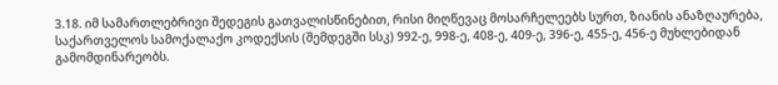3.18. იმ სამართლებრივი შედეგის გათვალისწინებით, რისი მიღწევაც მოსარჩელეებს სურთ, ზიანის ანაზღაურება, საქართველოს სამოქალაქო კოდექსის (შემდეგში სსკ) 992-ე, 998-ე, 408-ე, 409-ე, 396-ე, 455-ე, 456-ე მუხლებიდან გამომდინარეობს.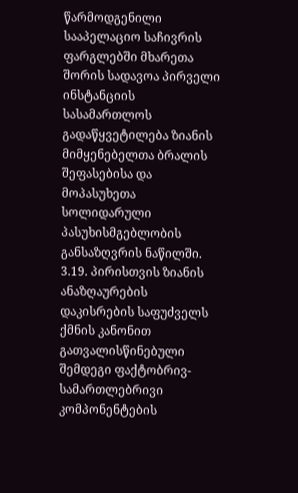წარმოდგენილი სააპელაციო საჩივრის ფარგლებში მხარეთა შორის სადავოა პირველი ინსტანციის სასამართლოს გადაწყვეტილება ზიანის მიმყენებელთა ბრალის შეფასებისა და მოპასუხეთა სოლიდარული პასუხისმგებლობის განსაზღვრის ნაწილში.
3.19. პირისთვის ზიანის ანაზღაურების დაკისრების საფუძველს ქმნის კანონით გათვალისწინებული შემდეგი ფაქტობრივ-სამართლებრივი კომპონენტების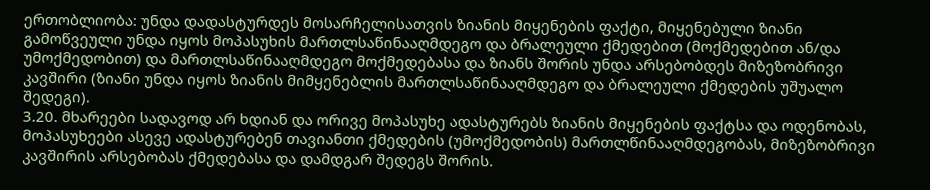ერთობლიობა: უნდა დადასტურდეს მოსარჩელისათვის ზიანის მიყენების ფაქტი, მიყენებული ზიანი გამოწვეული უნდა იყოს მოპასუხის მართლსაწინააღმდეგო და ბრალეული ქმედებით (მოქმედებით ან/და უმოქმედობით) და მართლსაწინააღმდეგო მოქმედებასა და ზიანს შორის უნდა არსებობდეს მიზეზობრივი კავშირი (ზიანი უნდა იყოს ზიანის მიმყენებლის მართლსაწინააღმდეგო და ბრალეული ქმედების უშუალო შედეგი).
3.20. მხარეები სადავოდ არ ხდიან და ორივე მოპასუხე ადასტურებს ზიანის მიყენების ფაქტსა და ოდენობას, მოპასუხეები ასევე ადასტურებენ თავიანთი ქმედების (უმოქმედობის) მართლწინააღმდეგობას, მიზეზობრივი კავშირის არსებობას ქმედებასა და დამდგარ შედეგს შორის.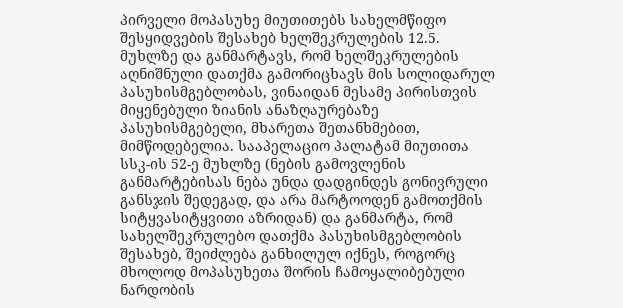პირველი მოპასუხე მიუთითებს სახელმწიფო შესყიდვების შესახებ ხელშეკრულების 12.5. მუხლზე და განმარტავს, რომ ხელშეკრულების აღნიშნული დათქმა გამორიცხავს მის სოლიდარულ პასუხისმგებლობას, ვინაიდან მესამე პირისთვის მიყენებული ზიანის ანაზღაურებაზე პასუხისმგებელი, მხარეთა შეთანხმებით, მიმწოდებელია. სააპელაციო პალატამ მიუთითა სსკ-ის 52-ე მუხლზე (ნების გამოვლენის განმარტებისას ნება უნდა დადგინდეს გონივრული განსჯის შედეგად, და არა მარტოოდენ გამოთქმის სიტყვასიტყვითი აზრიდან) და განმარტა, რომ სახელშეკრულებო დათქმა პასუხისმგებლობის შესახებ, შეიძლება განხილულ იქნეს, როგორც მხოლოდ მოპასუხეთა შორის ჩამოყალიბებული ნარდობის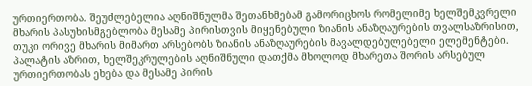ურთიერთობა. შეუძლებელია აღნიშნულმა შეთანხმებამ გამორიცხოს რომელიმე ხელშემკვრელი მხარის პასუხისმგებლობა მესამე პირისთვის მიყენებული ზიანის ანაზღაურების თვალსაზრისით, თუკი ორივე მხარის მიმართ არსებობს ზიანის ანაზღაურების მავალდებულებელი ელემენტები. პალატის აზრით, ხელშეკრულების აღნიშნული დათქმა მხოლოდ მხარეთა შორის არსებულ ურთიერთობას ეხება და მესამე პირის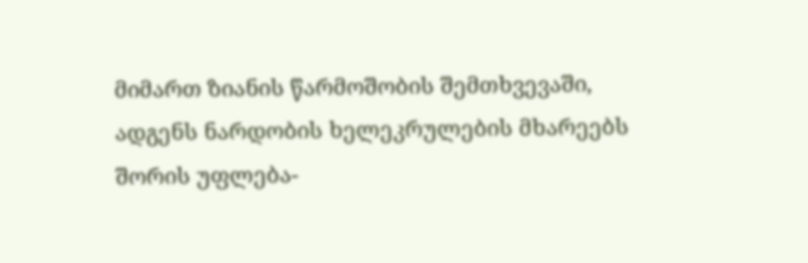მიმართ ზიანის წარმოშობის შემთხვევაში, ადგენს ნარდობის ხელეკრულების მხარეებს შორის უფლება-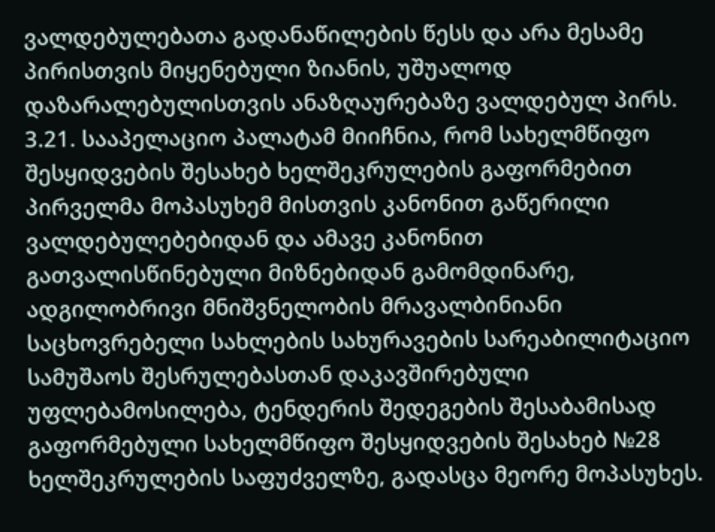ვალდებულებათა გადანაწილების წესს და არა მესამე პირისთვის მიყენებული ზიანის, უშუალოდ დაზარალებულისთვის ანაზღაურებაზე ვალდებულ პირს.
3.21. სააპელაციო პალატამ მიიჩნია, რომ სახელმწიფო შესყიდვების შესახებ ხელშეკრულების გაფორმებით პირველმა მოპასუხემ მისთვის კანონით გაწერილი ვალდებულებებიდან და ამავე კანონით გათვალისწინებული მიზნებიდან გამომდინარე, ადგილობრივი მნიშვნელობის მრავალბინიანი საცხოვრებელი სახლების სახურავების სარეაბილიტაციო სამუშაოს შესრულებასთან დაკავშირებული უფლებამოსილება, ტენდერის შედეგების შესაბამისად გაფორმებული სახელმწიფო შესყიდვების შესახებ №28 ხელშეკრულების საფუძველზე, გადასცა მეორე მოპასუხეს.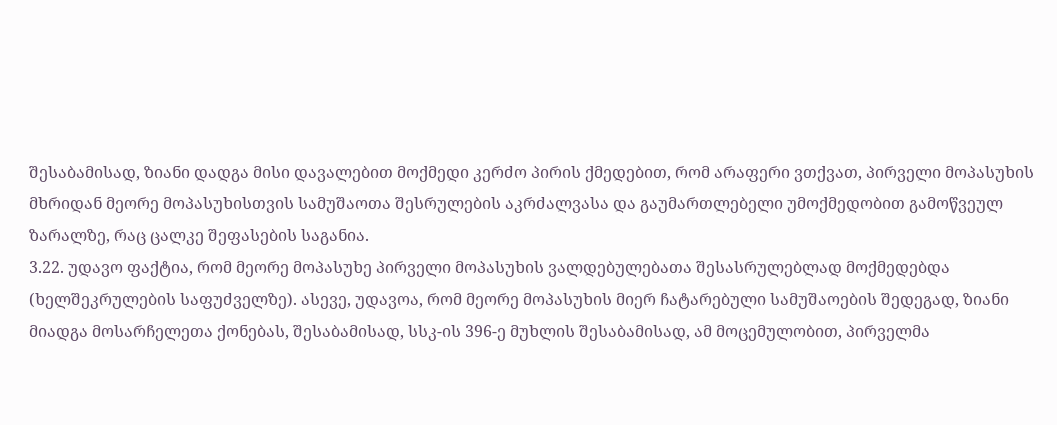შესაბამისად, ზიანი დადგა მისი დავალებით მოქმედი კერძო პირის ქმედებით, რომ არაფერი ვთქვათ, პირველი მოპასუხის მხრიდან მეორე მოპასუხისთვის სამუშაოთა შესრულების აკრძალვასა და გაუმართლებელი უმოქმედობით გამოწვეულ ზარალზე, რაც ცალკე შეფასების საგანია.
3.22. უდავო ფაქტია, რომ მეორე მოპასუხე პირველი მოპასუხის ვალდებულებათა შესასრულებლად მოქმედებდა (ხელშეკრულების საფუძველზე). ასევე, უდავოა, რომ მეორე მოპასუხის მიერ ჩატარებული სამუშაოების შედეგად, ზიანი მიადგა მოსარჩელეთა ქონებას, შესაბამისად, სსკ-ის 396-ე მუხლის შესაბამისად, ამ მოცემულობით, პირველმა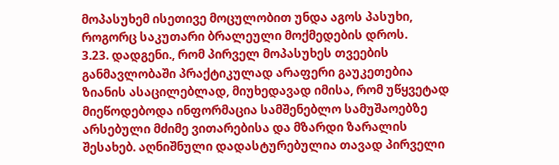მოპასუხემ ისეთივე მოცულობით უნდა აგოს პასუხი, როგორც საკუთარი ბრალეული მოქმედების დროს.
3.23. დადგენი., რომ პირველ მოპასუხეს თვეების განმავლობაში პრაქტიკულად არაფერი გაუკეთებია ზიანის ასაცილებლად, მიუხედავად იმისა, რომ უწყვეტად მიეწოდებოდა ინფორმაცია სამშენებლო სამუშაოებზე არსებული მძიმე ვითარებისა და მზარდი ზარალის შესახებ. აღნიშნული დადასტურებულია თავად პირველი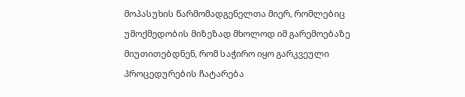მოპასუხის წარმომადგენელთა მიერ, რომლებიც უმოქმედობის მიზეზად მხოლოდ იმ გარემოებაზე მიუთითებდნენ, რომ საჭირო იყო გარკვეული პროცედურების ჩატარება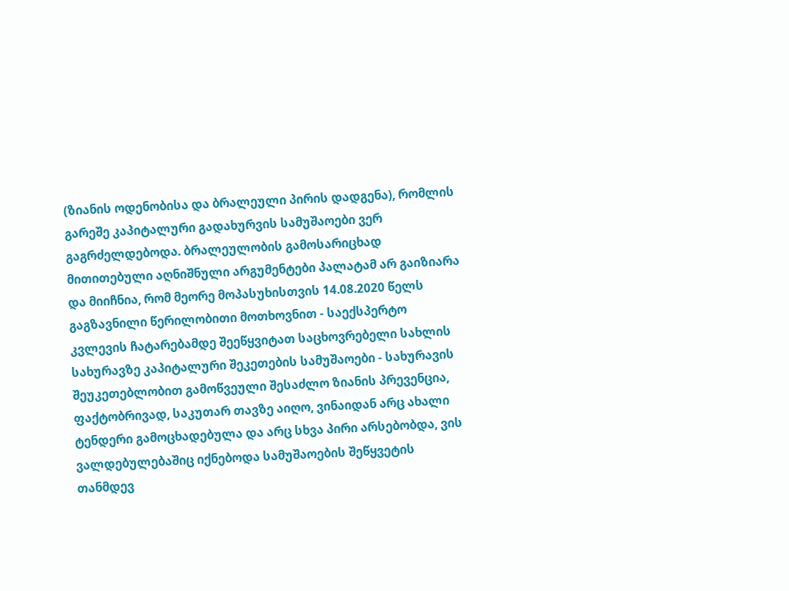(ზიანის ოდენობისა და ბრალეული პირის დადგენა), რომლის გარეშე კაპიტალური გადახურვის სამუშაოები ვერ გაგრძელდებოდა. ბრალეულობის გამოსარიცხად მითითებული აღნიშნული არგუმენტები პალატამ არ გაიზიარა და მიიჩნია, რომ მეორე მოპასუხისთვის 14.08.2020 წელს გაგზავნილი წერილობითი მოთხოვნით - საექსპერტო კვლევის ჩატარებამდე შეეწყვიტათ საცხოვრებელი სახლის სახურავზე კაპიტალური შეკეთების სამუშაოები - სახურავის შეუკეთებლობით გამოწვეული შესაძლო ზიანის პრევენცია, ფაქტობრივად, საკუთარ თავზე აიღო, ვინაიდან არც ახალი ტენდერი გამოცხადებულა და არც სხვა პირი არსებობდა, ვის ვალდებულებაშიც იქნებოდა სამუშაოების შეწყვეტის თანმდევ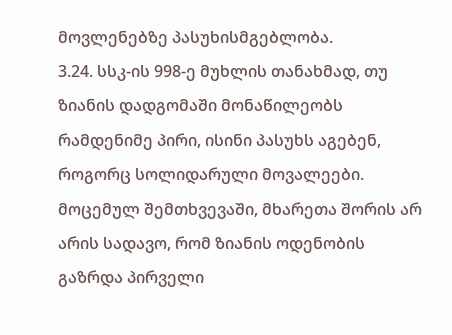მოვლენებზე პასუხისმგებლობა.
3.24. სსკ-ის 998-ე მუხლის თანახმად, თუ ზიანის დადგომაში მონაწილეობს რამდენიმე პირი, ისინი პასუხს აგებენ, როგორც სოლიდარული მოვალეები. მოცემულ შემთხვევაში, მხარეთა შორის არ არის სადავო, რომ ზიანის ოდენობის გაზრდა პირველი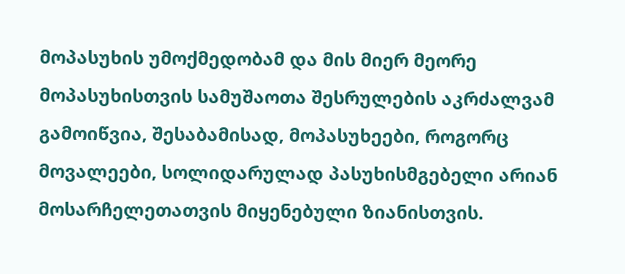მოპასუხის უმოქმედობამ და მის მიერ მეორე მოპასუხისთვის სამუშაოთა შესრულების აკრძალვამ გამოიწვია, შესაბამისად, მოპასუხეები, როგორც მოვალეები, სოლიდარულად პასუხისმგებელი არიან მოსარჩელეთათვის მიყენებული ზიანისთვის.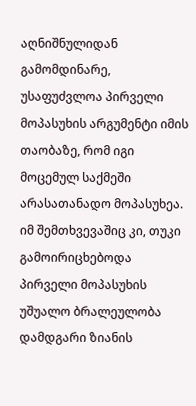აღნიშნულიდან გამომდინარე, უსაფუძვლოა პირველი მოპასუხის არგუმენტი იმის თაობაზე, რომ იგი მოცემულ საქმეში არასათანადო მოპასუხეა. იმ შემთხვევაშიც კი, თუკი გამოირიცხებოდა პირველი მოპასუხის უშუალო ბრალეულობა დამდგარი ზიანის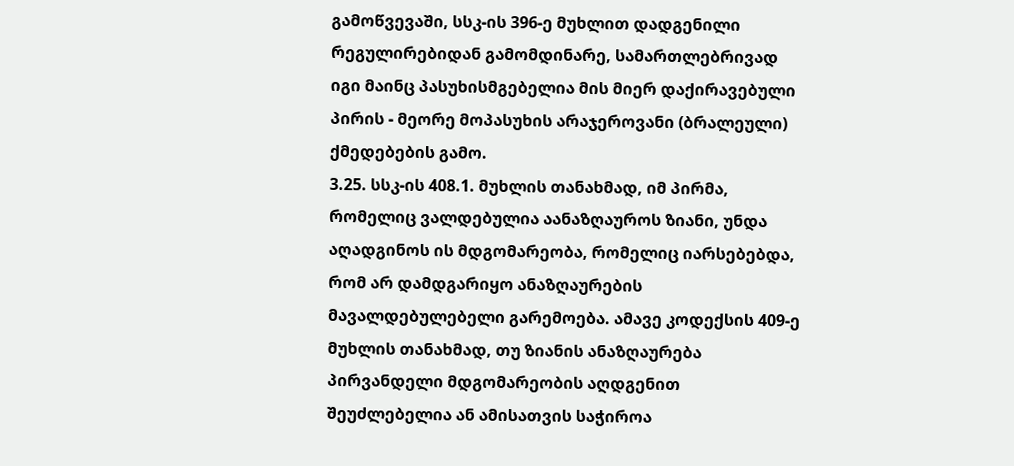გამოწვევაში, სსკ-ის 396-ე მუხლით დადგენილი რეგულირებიდან გამომდინარე, სამართლებრივად იგი მაინც პასუხისმგებელია მის მიერ დაქირავებული პირის - მეორე მოპასუხის არაჯეროვანი (ბრალეული) ქმედებების გამო.
3.25. სსკ-ის 408.1. მუხლის თანახმად, იმ პირმა, რომელიც ვალდებულია აანაზღაუროს ზიანი, უნდა აღადგინოს ის მდგომარეობა, რომელიც იარსებებდა, რომ არ დამდგარიყო ანაზღაურების მავალდებულებელი გარემოება. ამავე კოდექსის 409-ე მუხლის თანახმად, თუ ზიანის ანაზღაურება პირვანდელი მდგომარეობის აღდგენით შეუძლებელია ან ამისათვის საჭიროა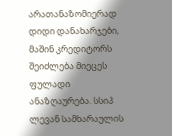არათანაზომიერად დიდი დანახარჯები, მაშინ კრედიტორს შეიძლება მიეცეს ფულადი ანაზღაურება. სსიპ ლევან სამხარაულის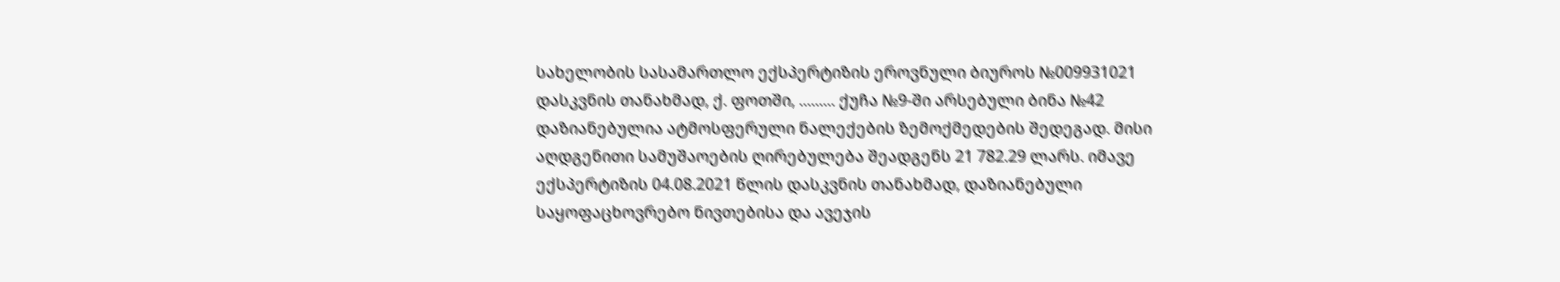სახელობის სასამართლო ექსპერტიზის ეროვნული ბიუროს №009931021 დასკვნის თანახმად, ქ. ფოთში, ......... ქუჩა №9-ში არსებული ბინა №42 დაზიანებულია ატმოსფერული ნალექების ზემოქმედების შედეგად. მისი აღდგენითი სამუშაოების ღირებულება შეადგენს 21 782.29 ლარს. იმავე ექსპერტიზის 04.08.2021 წლის დასკვნის თანახმად, დაზიანებული საყოფაცხოვრებო ნივთებისა და ავეჯის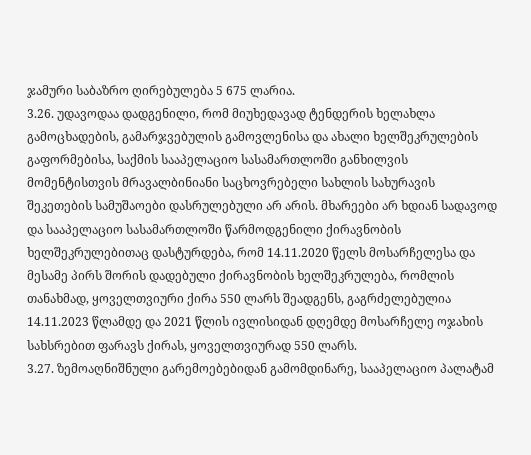ჯამური საბაზრო ღირებულება 5 675 ლარია.
3.26. უდავოდაა დადგენილი, რომ მიუხედავად ტენდერის ხელახლა გამოცხადების, გამარჯვებულის გამოვლენისა და ახალი ხელშეკრულების გაფორმებისა, საქმის სააპელაციო სასამართლოში განხილვის მომენტისთვის მრავალბინიანი საცხოვრებელი სახლის სახურავის შეკეთების სამუშაოები დასრულებული არ არის. მხარეები არ ხდიან სადავოდ და სააპელაციო სასამართლოში წარმოდგენილი ქირავნობის ხელშეკრულებითაც დასტურდება, რომ 14.11.2020 წელს მოსარჩელესა და მესამე პირს შორის დადებული ქირავნობის ხელშეკრულება, რომლის თანახმად, ყოველთვიური ქირა 550 ლარს შეადგენს, გაგრძელებულია 14.11.2023 წლამდე და 2021 წლის ივლისიდან დღემდე მოსარჩელე ოჯახის სახსრებით ფარავს ქირას, ყოველთვიურად 550 ლარს.
3.27. ზემოაღნიშნული გარემოებებიდან გამომდინარე, სააპელაციო პალატამ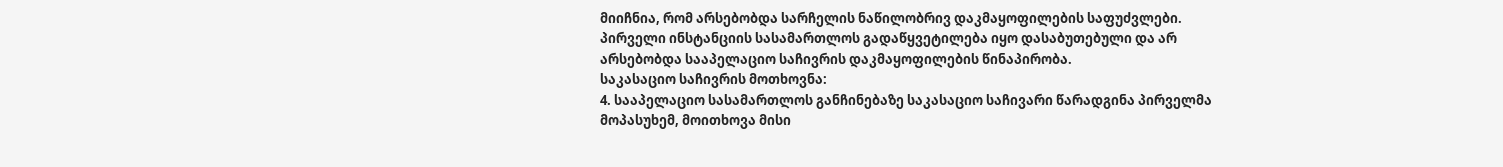მიიჩნია, რომ არსებობდა სარჩელის ნაწილობრივ დაკმაყოფილების საფუძვლები. პირველი ინსტანციის სასამართლოს გადაწყვეტილება იყო დასაბუთებული და არ არსებობდა სააპელაციო საჩივრის დაკმაყოფილების წინაპირობა.
საკასაციო საჩივრის მოთხოვნა:
4. სააპელაციო სასამართლოს განჩინებაზე საკასაციო საჩივარი წარადგინა პირველმა მოპასუხემ, მოითხოვა მისი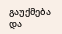გაუქმება და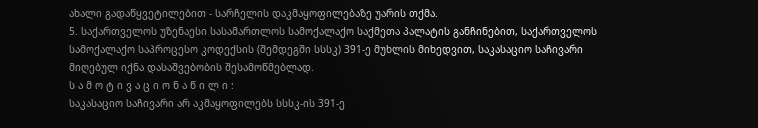ახალი გადაწყვეტილებით - სარჩელის დაკმაყოფილებაზე უარის თქმა.
5. საქართველოს უზენაესი სასამართლოს სამოქალაქო საქმეთა პალატის განჩინებით, საქართველოს სამოქალაქო საპროცესო კოდექსის (შემდეგში სსსკ) 391-ე მუხლის მიხედვით, საკასაციო საჩივარი მიღებულ იქნა დასაშვებობის შესამოწმებლად.
ს ა მ ო ტ ი ვ ა ც ი ო ნ ა წ ი ლ ი :
საკასაციო საჩივარი არ აკმაყოფილებს სსსკ-ის 391-ე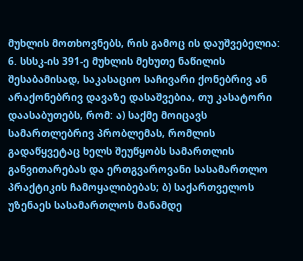მუხლის მოთხოვნებს, რის გამოც ის დაუშვებელია:
6. სსსკ-ის 391-ე მუხლის მეხუთე ნაწილის შესაბამისად, საკასაციო საჩივარი ქონებრივ ან არაქონებრივ დავაზე დასაშვებია, თუ კასატორი დაასაბუთებს, რომ: ა) საქმე მოიცავს სამართლებრივ პრობლემას, რომლის გადაწყვეტაც ხელს შეუწყობს სამართლის განვითარებას და ერთგვაროვანი სასამართლო პრაქტიკის ჩამოყალიბებას; ბ) საქართველოს უზენაეს სასამართლოს მანამდე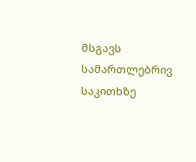მსგავს სამართლებრივ საკითხზე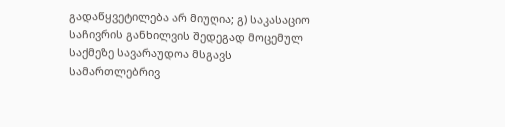გადაწყვეტილება არ მიუღია; გ) საკასაციო საჩივრის განხილვის შედეგად მოცემულ საქმეზე სავარაუდოა მსგავს სამართლებრივ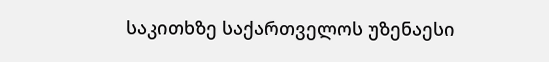საკითხზე საქართველოს უზენაესი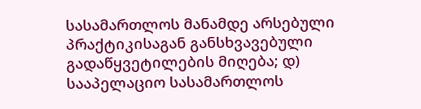სასამართლოს მანამდე არსებული პრაქტიკისაგან განსხვავებული გადაწყვეტილების მიღება; დ) სააპელაციო სასამართლოს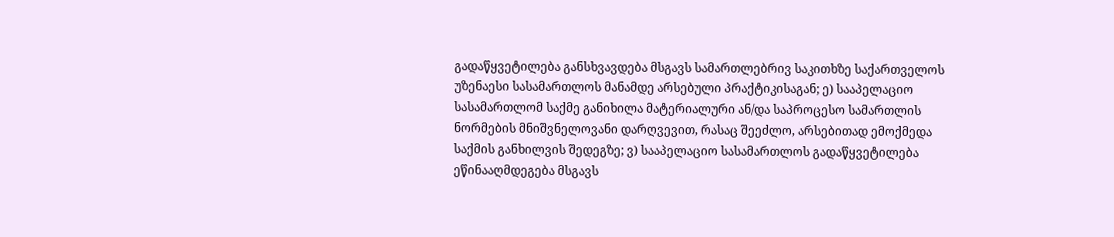გადაწყვეტილება განსხვავდება მსგავს სამართლებრივ საკითხზე საქართველოს უზენაესი სასამართლოს მანამდე არსებული პრაქტიკისაგან; ე) სააპელაციო სასამართლომ საქმე განიხილა მატერიალური ან/და საპროცესო სამართლის ნორმების მნიშვნელოვანი დარღვევით, რასაც შეეძლო, არსებითად ემოქმედა საქმის განხილვის შედეგზე; ვ) სააპელაციო სასამართლოს გადაწყვეტილება ეწინააღმდეგება მსგავს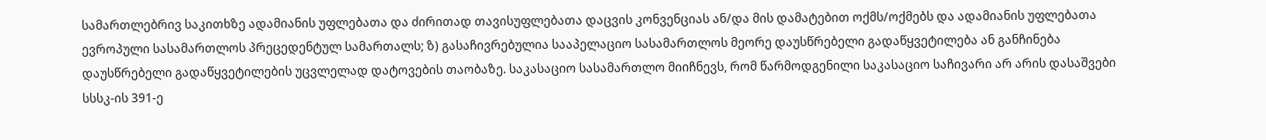სამართლებრივ საკითხზე ადამიანის უფლებათა და ძირითად თავისუფლებათა დაცვის კონვენციას ან/და მის დამატებით ოქმს/ოქმებს და ადამიანის უფლებათა ევროპული სასამართლოს პრეცედენტულ სამართალს; ზ) გასაჩივრებულია სააპელაციო სასამართლოს მეორე დაუსწრებელი გადაწყვეტილება ან განჩინება დაუსწრებელი გადაწყვეტილების უცვლელად დატოვების თაობაზე. საკასაციო სასამართლო მიიჩნევს, რომ წარმოდგენილი საკასაციო საჩივარი არ არის დასაშვები სსსკ-ის 391-ე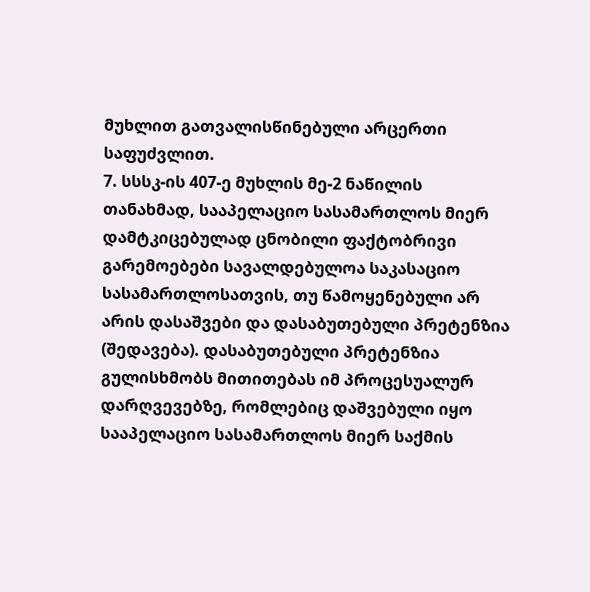მუხლით გათვალისწინებული არცერთი საფუძვლით.
7. სსსკ-ის 407-ე მუხლის მე-2 ნაწილის თანახმად, სააპელაციო სასამართლოს მიერ დამტკიცებულად ცნობილი ფაქტობრივი გარემოებები სავალდებულოა საკასაციო სასამართლოსათვის, თუ წამოყენებული არ არის დასაშვები და დასაბუთებული პრეტენზია (შედავება). დასაბუთებული პრეტენზია გულისხმობს მითითებას იმ პროცესუალურ დარღვევებზე, რომლებიც დაშვებული იყო სააპელაციო სასამართლოს მიერ საქმის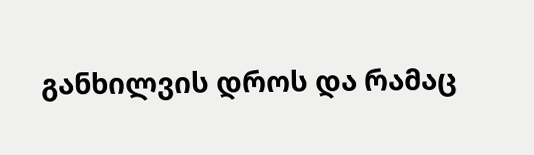განხილვის დროს და რამაც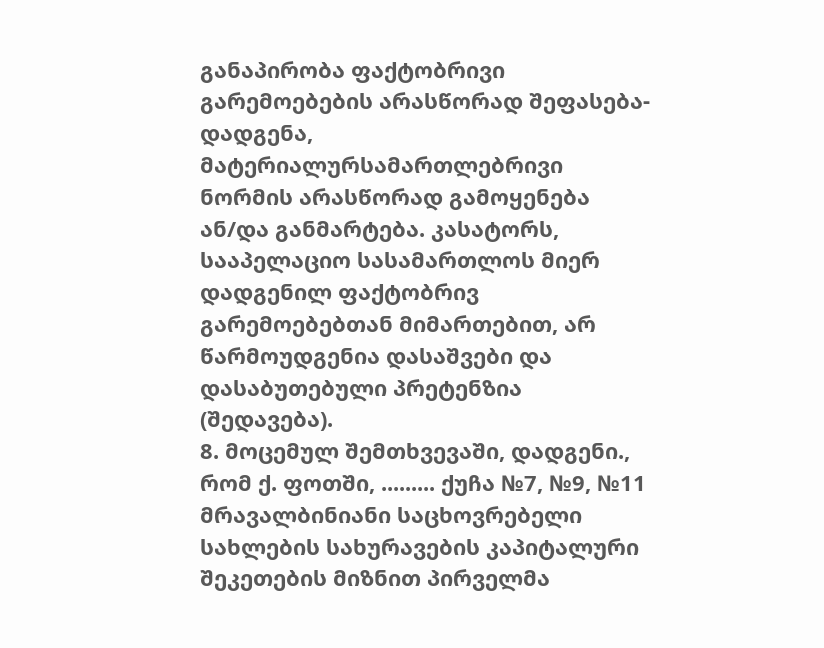განაპირობა ფაქტობრივი გარემოებების არასწორად შეფასება-დადგენა, მატერიალურსამართლებრივი ნორმის არასწორად გამოყენება ან/და განმარტება. კასატორს, სააპელაციო სასამართლოს მიერ დადგენილ ფაქტობრივ გარემოებებთან მიმართებით, არ წარმოუდგენია დასაშვები და დასაბუთებული პრეტენზია (შედავება).
8. მოცემულ შემთხვევაში, დადგენი., რომ ქ. ფოთში, ......... ქუჩა №7, №9, №11 მრავალბინიანი საცხოვრებელი სახლების სახურავების კაპიტალური შეკეთების მიზნით პირველმა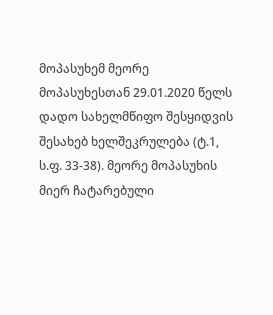მოპასუხემ მეორე მოპასუხესთან 29.01.2020 წელს დადო სახელმწიფო შესყიდვის შესახებ ხელშეკრულება (ტ.1, ს.ფ. 33-38). მეორე მოპასუხის მიერ ჩატარებული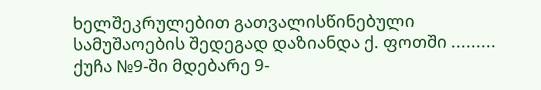ხელშეკრულებით გათვალისწინებული სამუშაოების შედეგად დაზიანდა ქ. ფოთში ......... ქუჩა №9-ში მდებარე 9-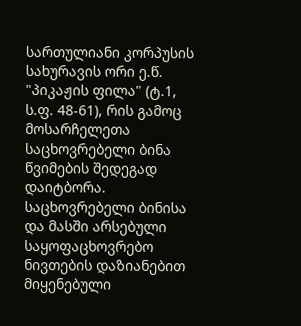სართულიანი კორპუსის სახურავის ორი ე.წ. "პიკაჟის ფილა" (ტ.1, ს.ფ. 48-61), რის გამოც მოსარჩელეთა საცხოვრებელი ბინა წვიმების შედეგად დაიტბორა. საცხოვრებელი ბინისა და მასში არსებული საყოფაცხოვრებო ნივთების დაზიანებით მიყენებული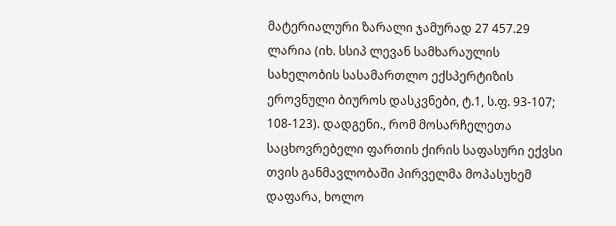მატერიალური ზარალი ჯამურად 27 457.29 ლარია (იხ. სსიპ ლევან სამხარაულის სახელობის სასამართლო ექსპერტიზის ეროვნული ბიუროს დასკვნები, ტ.1, ს.ფ. 93-107; 108-123). დადგენი., რომ მოსარჩელეთა საცხოვრებელი ფართის ქირის საფასური ექვსი თვის განმავლობაში პირველმა მოპასუხემ დაფარა, ხოლო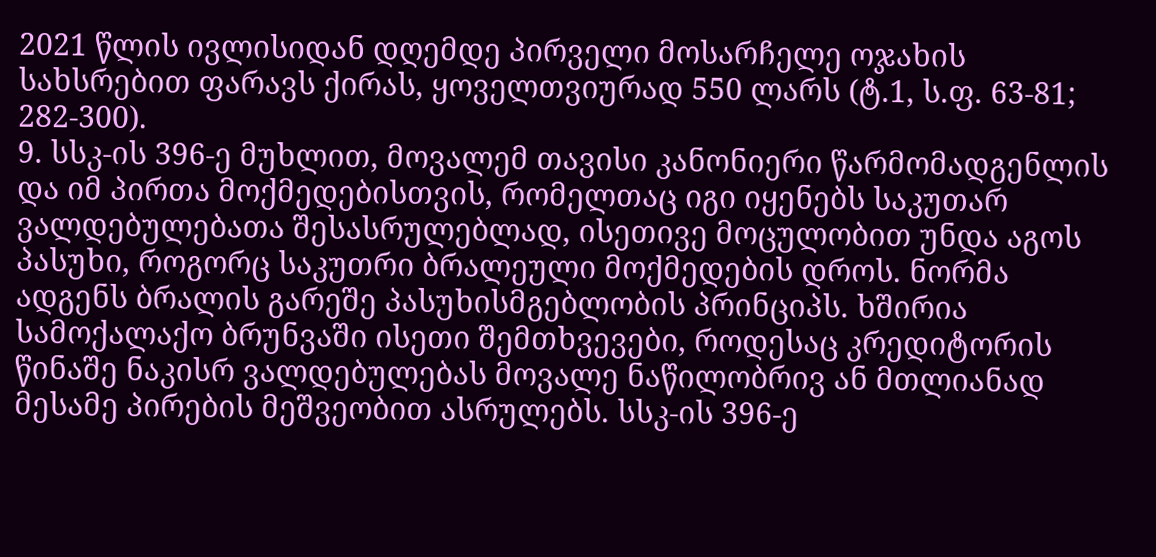2021 წლის ივლისიდან დღემდე პირველი მოსარჩელე ოჯახის სახსრებით ფარავს ქირას, ყოველთვიურად 550 ლარს (ტ.1, ს.ფ. 63-81; 282-300).
9. სსკ-ის 396-ე მუხლით, მოვალემ თავისი კანონიერი წარმომადგენლის და იმ პირთა მოქმედებისთვის, რომელთაც იგი იყენებს საკუთარ ვალდებულებათა შესასრულებლად, ისეთივე მოცულობით უნდა აგოს პასუხი, როგორც საკუთრი ბრალეული მოქმედების დროს. ნორმა ადგენს ბრალის გარეშე პასუხისმგებლობის პრინციპს. ხშირია სამოქალაქო ბრუნვაში ისეთი შემთხვევები, როდესაც კრედიტორის წინაშე ნაკისრ ვალდებულებას მოვალე ნაწილობრივ ან მთლიანად მესამე პირების მეშვეობით ასრულებს. სსკ-ის 396-ე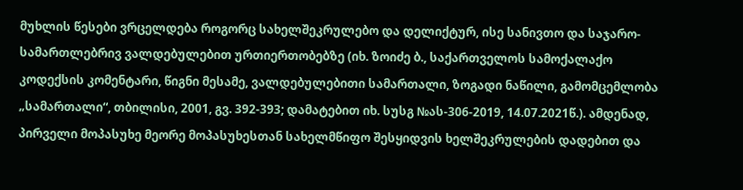მუხლის წესები ვრცელდება როგორც სახელშეკრულებო და დელიქტურ, ისე სანივთო და საჯარო-სამართლებრივ ვალდებულებით ურთიერთობებზე (იხ. ზოიძე ბ., საქართველოს სამოქალაქო კოდექსის კომენტარი, წიგნი მესამე, ვალდებულებითი სამართალი, ზოგადი ნაწილი, გამომცემლობა „სამართალი“, თბილისი, 2001, გვ. 392-393; დამატებით იხ. სუსგ №ას-306-2019, 14.07.2021წ.). ამდენად, პირველი მოპასუხე მეორე მოპასუხესთან სახელმწიფო შესყიდვის ხელშეკრულების დადებით და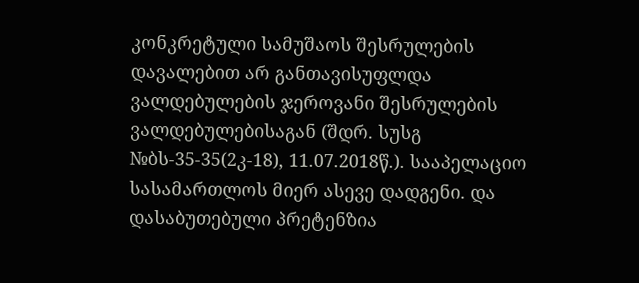კონკრეტული სამუშაოს შესრულების დავალებით არ განთავისუფლდა ვალდებულების ჯეროვანი შესრულების ვალდებულებისაგან (შდრ. სუსგ №ბს-35-35(2კ-18), 11.07.2018წ.). სააპელაციო სასამართლოს მიერ ასევე დადგენი. და დასაბუთებული პრეტენზია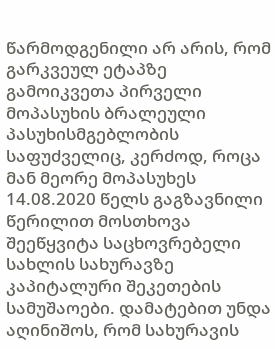წარმოდგენილი არ არის, რომ გარკვეულ ეტაპზე გამოიკვეთა პირველი მოპასუხის ბრალეული პასუხისმგებლობის საფუძველიც, კერძოდ, როცა მან მეორე მოპასუხეს 14.08.2020 წელს გაგზავნილი წერილით მოსთხოვა შეეწყვიტა საცხოვრებელი სახლის სახურავზე კაპიტალური შეკეთების სამუშაოები. დამატებით უნდა აღინიშოს, რომ სახურავის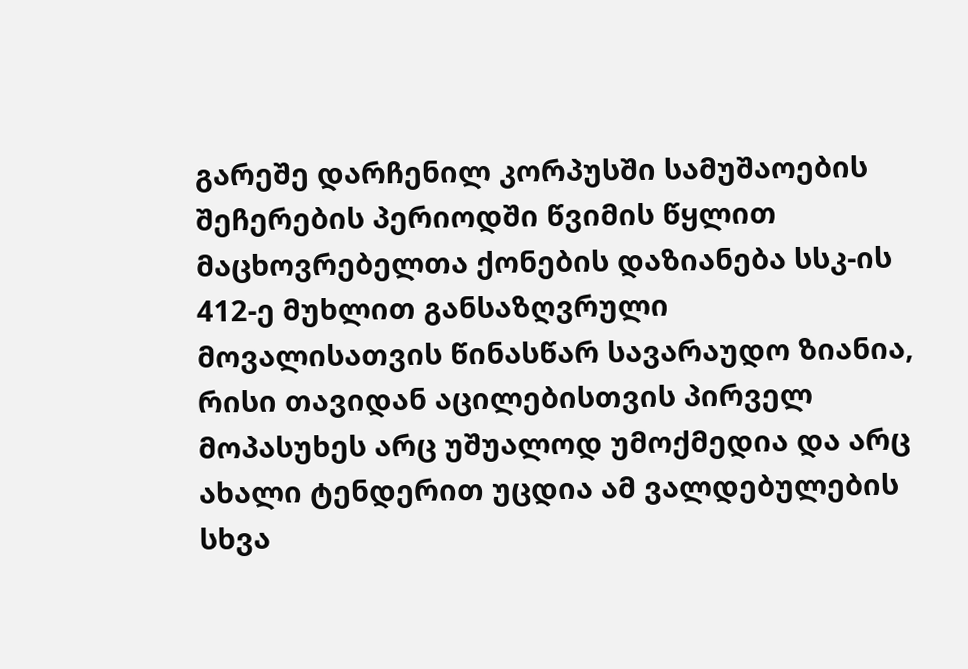გარეშე დარჩენილ კორპუსში სამუშაოების შეჩერების პერიოდში წვიმის წყლით მაცხოვრებელთა ქონების დაზიანება სსკ-ის 412-ე მუხლით განსაზღვრული მოვალისათვის წინასწარ სავარაუდო ზიანია, რისი თავიდან აცილებისთვის პირველ მოპასუხეს არც უშუალოდ უმოქმედია და არც ახალი ტენდერით უცდია ამ ვალდებულების სხვა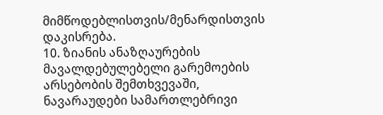მიმწოდებლისთვის/მენარდისთვის დაკისრება.
10. ზიანის ანაზღაურების მავალდებულებელი გარემოების არსებობის შემთხვევაში, ნავარაუდები სამართლებრივი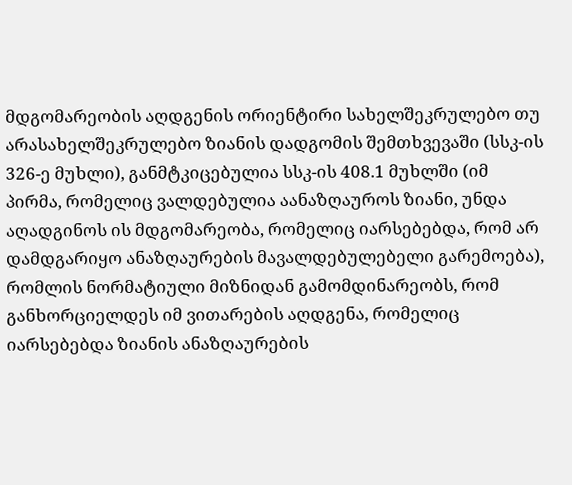მდგომარეობის აღდგენის ორიენტირი სახელშეკრულებო თუ არასახელშეკრულებო ზიანის დადგომის შემთხვევაში (სსკ-ის 326-ე მუხლი), განმტკიცებულია სსკ-ის 408.1 მუხლში (იმ პირმა, რომელიც ვალდებულია აანაზღაუროს ზიანი, უნდა აღადგინოს ის მდგომარეობა, რომელიც იარსებებდა, რომ არ დამდგარიყო ანაზღაურების მავალდებულებელი გარემოება), რომლის ნორმატიული მიზნიდან გამომდინარეობს, რომ განხორციელდეს იმ ვითარების აღდგენა, რომელიც იარსებებდა ზიანის ანაზღაურების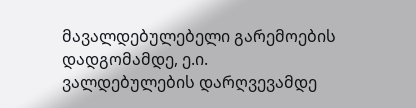მავალდებულებელი გარემოების დადგომამდე, ე.ი. ვალდებულების დარღვევამდე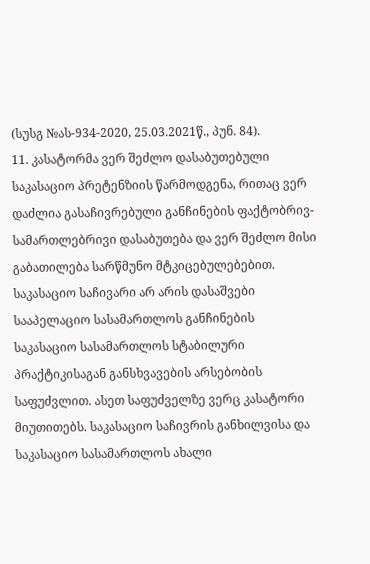(სუსგ №ას-934-2020, 25.03.2021წ., პუნ. 84).
11. კასატორმა ვერ შეძლო დასაბუთებული საკასაციო პრეტენზიის წარმოდგენა, რითაც ვერ დაძლია გასაჩივრებული განჩინების ფაქტობრივ-სამართლებრივი დასაბუთება და ვერ შეძლო მისი გაბათილება სარწმუნო მტკიცებულებებით. საკასაციო საჩივარი არ არის დასაშვები სააპელაციო სასამართლოს განჩინების საკასაციო სასამართლოს სტაბილური პრაქტიკისაგან განსხვავების არსებობის საფუძვლით. ასეთ საფუძველზე ვერც კასატორი მიუთითებს. საკასაციო საჩივრის განხილვისა და საკასაციო სასამართლოს ახალი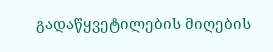გადაწყვეტილების მიღების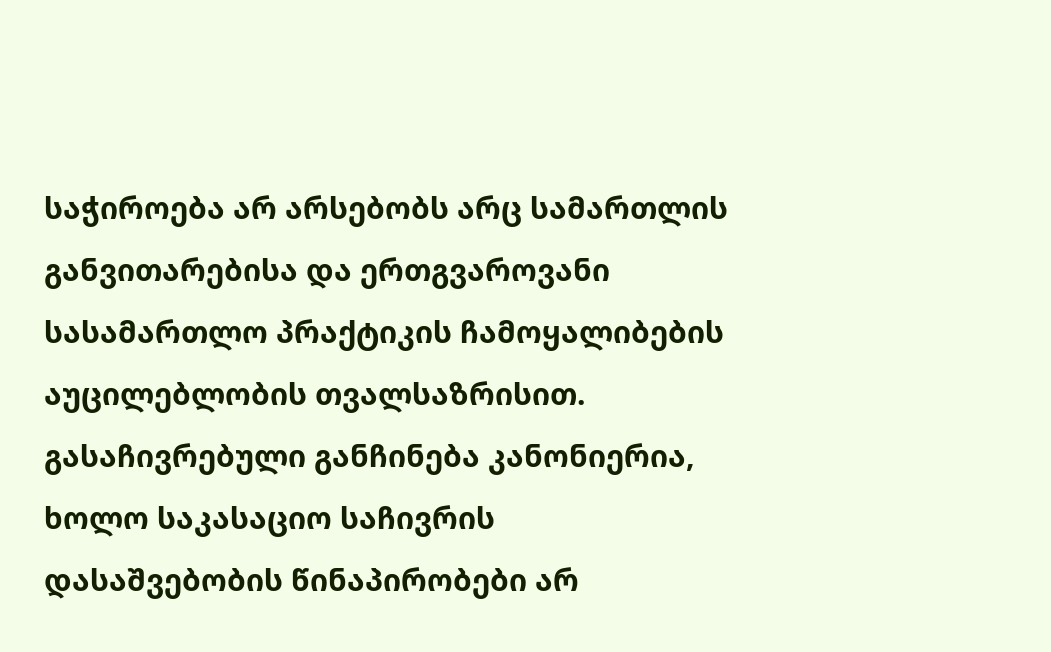საჭიროება არ არსებობს არც სამართლის განვითარებისა და ერთგვაროვანი სასამართლო პრაქტიკის ჩამოყალიბების აუცილებლობის თვალსაზრისით. გასაჩივრებული განჩინება კანონიერია, ხოლო საკასაციო საჩივრის დასაშვებობის წინაპირობები არ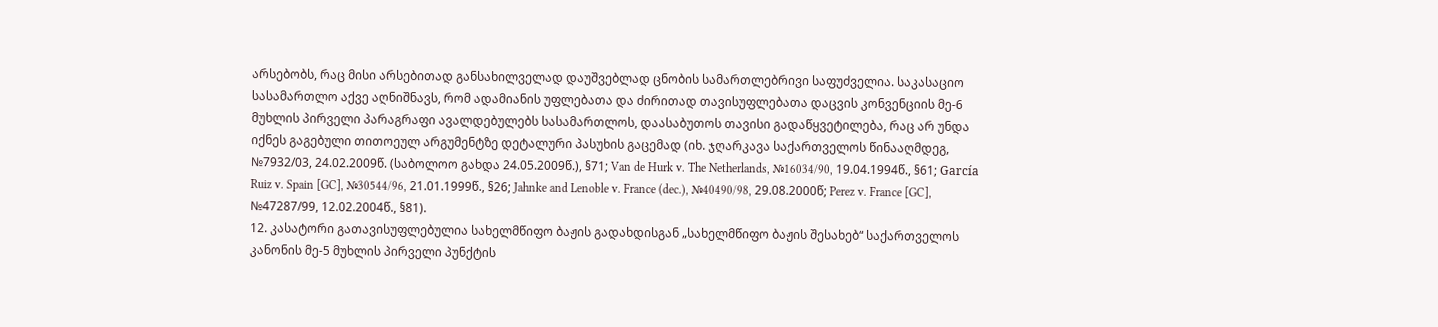არსებობს, რაც მისი არსებითად განსახილველად დაუშვებლად ცნობის სამართლებრივი საფუძველია. საკასაციო სასამართლო აქვე აღნიშნავს, რომ ადამიანის უფლებათა და ძირითად თავისუფლებათა დაცვის კონვენციის მე-6 მუხლის პირველი პარაგრაფი ავალდებულებს სასამართლოს, დაასაბუთოს თავისი გადაწყვეტილება, რაც არ უნდა იქნეს გაგებული თითოეულ არგუმენტზე დეტალური პასუხის გაცემად (იხ. ჯღარკავა საქართველოს წინააღმდეგ, №7932/03, 24.02.2009წ. (საბოლოო გახდა 24.05.2009წ.), §71; Van de Hurk v. The Netherlands, №16034/90, 19.04.1994წ., §61; García Ruiz v. Spain [GC], №30544/96, 21.01.1999წ., §26; Jahnke and Lenoble v. France (dec.), №40490/98, 29.08.2000წ; Perez v. France [GC], №47287/99, 12.02.2004წ., §81).
12. კასატორი გათავისუფლებულია სახელმწიფო ბაჟის გადახდისგან „სახელმწიფო ბაჟის შესახებ“ საქართველოს კანონის მე-5 მუხლის პირველი პუნქტის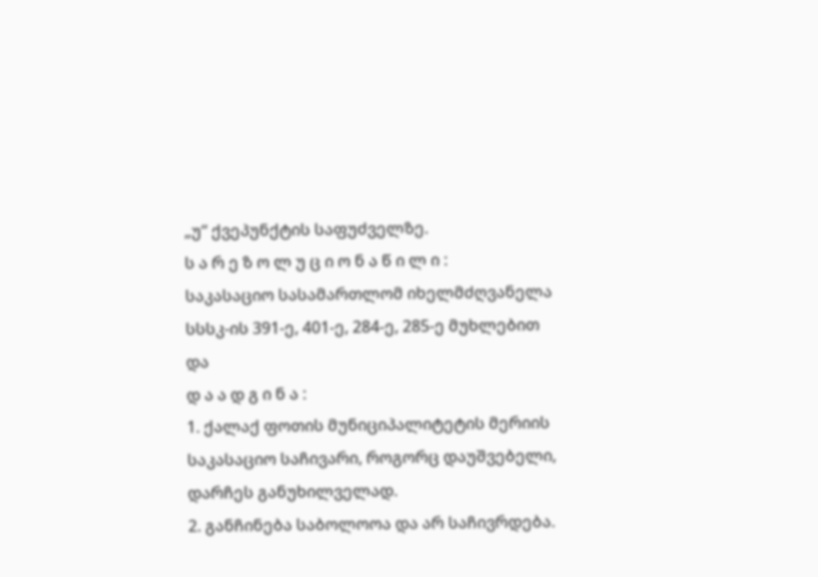„უ“ ქვეპუნქტის საფუძველზე.
ს ა რ ე ზ ო ლ უ ც ი ო ნ ა წ ი ლ ი :
საკასაციო სასამართლომ იხელმძღვანელა სსსკ-ის 391-ე, 401-ე, 284-ე, 285-ე მუხლებით და
დ ა ა დ გ ი ნ ა :
1. ქალაქ ფოთის მუნიციპალიტეტის მერიის საკასაციო საჩივარი, როგორც დაუშვებელი, დარჩეს განუხილველად.
2. განჩინება საბოლოოა და არ საჩივრდება.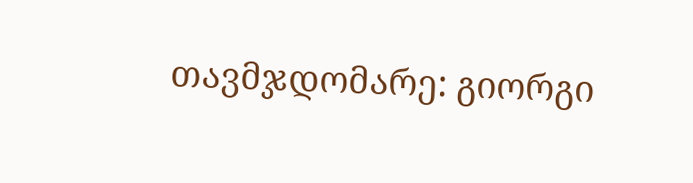თავმჯდომარე: გიორგი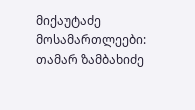მიქაუტაძე
მოსამართლეები: თამარ ზამბახიძე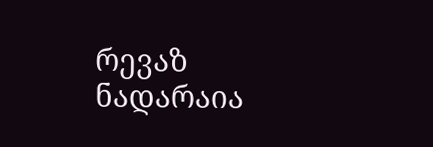რევაზ ნადარაია